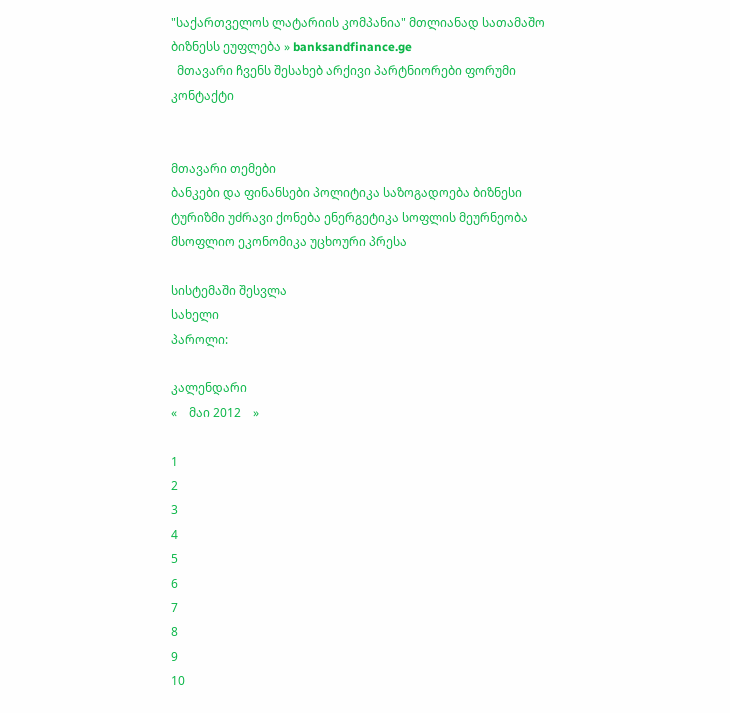"საქართველოს ლატარიის კომპანია" მთლიანად სათამაშო ბიზნესს ეუფლება » banksandfinance.ge
  მთავარი ჩვენს შესახებ არქივი პარტნიორები ფორუმი კონტაქტი


მთავარი თემები
ბანკები და ფინანსები პოლიტიკა საზოგადოება ბიზნესი ტურიზმი უძრავი ქონება ენერგეტიკა სოფლის მეურნეობა მსოფლიო ეკონომიკა უცხოური პრესა

სისტემაში შესვლა
სახელი
პაროლი:

კალენდარი
«    მაი 2012    »

1
2
3
4
5
6
7
8
9
10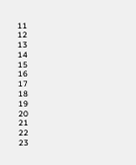11
12
13
14
15
16
17
18
19
20
21
22
23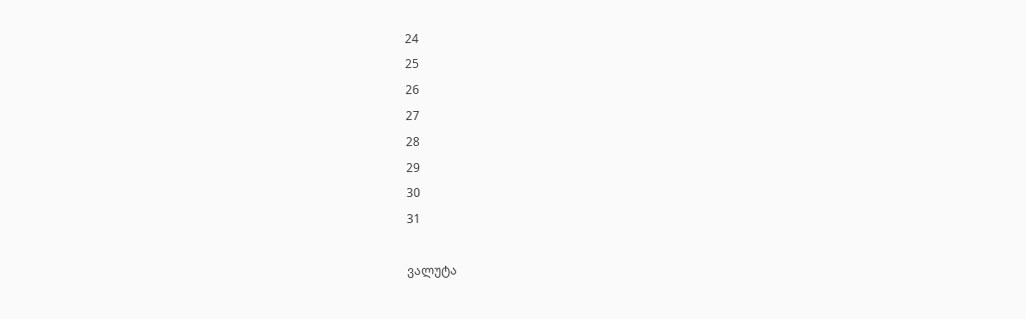24
25
26
27
28
29
30
31

ვალუტა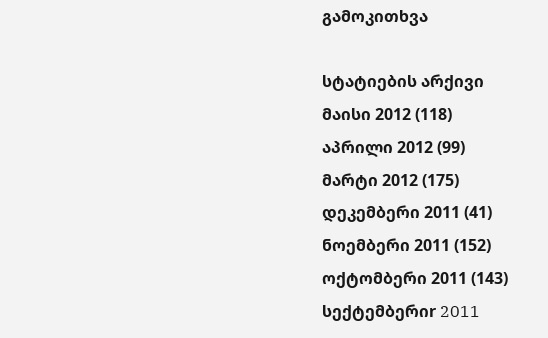გამოკითხვა

სტატიების არქივი
მაისი 2012 (118)
აპრილი 2012 (99)
მარტი 2012 (175)
დეკემბერი 2011 (41)
ნოემბერი 2011 (152)
ოქტომბერი 2011 (143)
სექტემბერიr 2011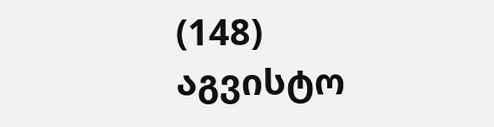(148)
აგვისტო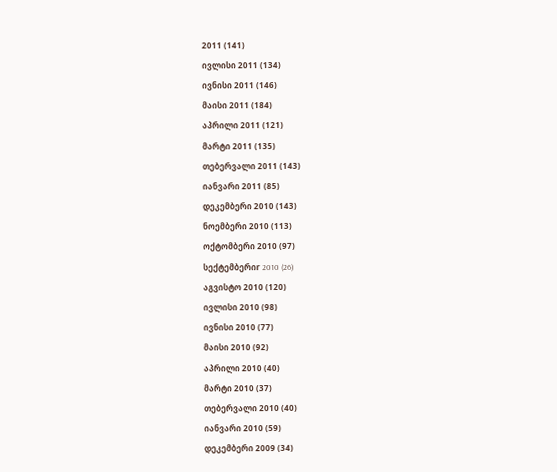2011 (141)
ივლისი 2011 (134)
ივნისი 2011 (146)
მაისი 2011 (184)
აპრილი 2011 (121)
მარტი 2011 (135)
თებერვალი 2011 (143)
იანვარი 2011 (85)
დეკემბერი 2010 (143)
ნოემბერი 2010 (113)
ოქტომბერი 2010 (97)
სექტემბერიr 2010 (26)
აგვისტო 2010 (120)
ივლისი 2010 (98)
ივნისი 2010 (77)
მაისი 2010 (92)
აპრილი 2010 (40)
მარტი 2010 (37)
თებერვალი 2010 (40)
იანვარი 2010 (59)
დეკემბერი 2009 (34)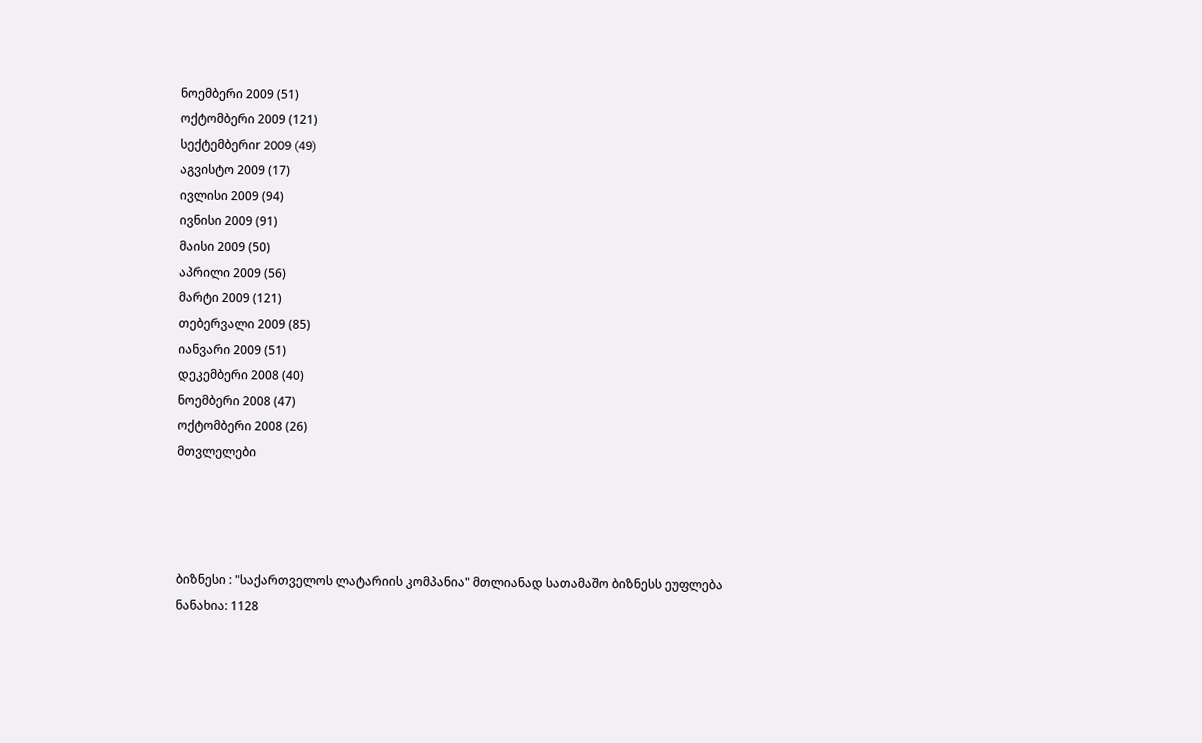ნოემბერი 2009 (51)
ოქტომბერი 2009 (121)
სექტემბერიr 2009 (49)
აგვისტო 2009 (17)
ივლისი 2009 (94)
ივნისი 2009 (91)
მაისი 2009 (50)
აპრილი 2009 (56)
მარტი 2009 (121)
თებერვალი 2009 (85)
იანვარი 2009 (51)
დეკემბერი 2008 (40)
ნოემბერი 2008 (47)
ოქტომბერი 2008 (26)
მთვლელები




ბიზნესი : "საქართველოს ლატარიის კომპანია" მთლიანად სათამაშო ბიზნესს ეუფლება
ნანახია: 1128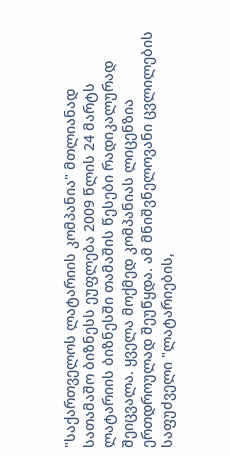"საქართველოს ლატარიის კომპანია" მთლიანად სათამაშო ბიზნესს ეუფლება 2009 წლის 24 მარტს ლატარიის ბიზნესში თამაშის წესები რადიკალურად შეიცვალა. ყველა მოქმედ კომპანიას ლიცენზია ერთდროულად შეუწყდა. ამ მნიშვნელოვანი ცვლილების საფუძველი "ლატარიების,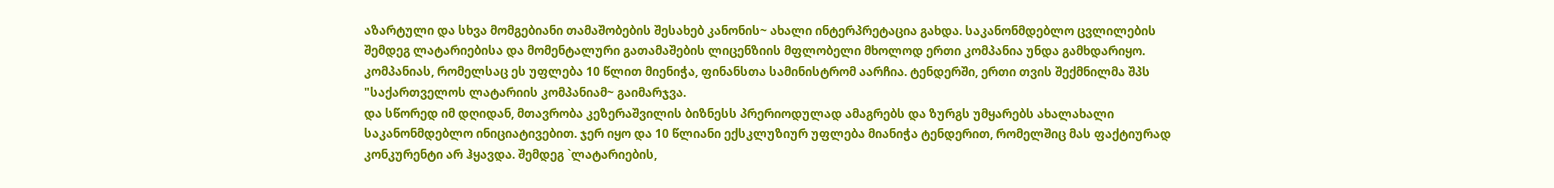აზარტული და სხვა მომგებიანი თამაშობების შესახებ კანონის~ ახალი ინტერპრეტაცია გახდა. საკანონმდებლო ცვლილების შემდეგ ლატარიებისა და მომენტალური გათამაშების ლიცენზიის მფლობელი მხოლოდ ერთი კომპანია უნდა გამხდარიყო. კომპანიას, რომელსაც ეს უფლება 10 წლით მიენიჭა, ფინანსთა სამინისტრომ აარჩია. ტენდერში, ერთი თვის შექმნილმა შპს "საქართველოს ლატარიის კომპანიამ~ გაიმარჯვა.
და სწორედ იმ დღიდან, მთავრობა კეზერაშვილის ბიზნესს პრერიოდულად ამაგრებს და ზურგს უმყარებს ახალახალი საკანონმდებლო ინიციატივებით. ჯერ იყო და 10 წლიანი ექსკლუზიურ უფლება მიანიჭა ტენდერით, რომელშიც მას ფაქტიურად კონკურენტი არ ჰყავდა. შემდეგ `ლატარიების,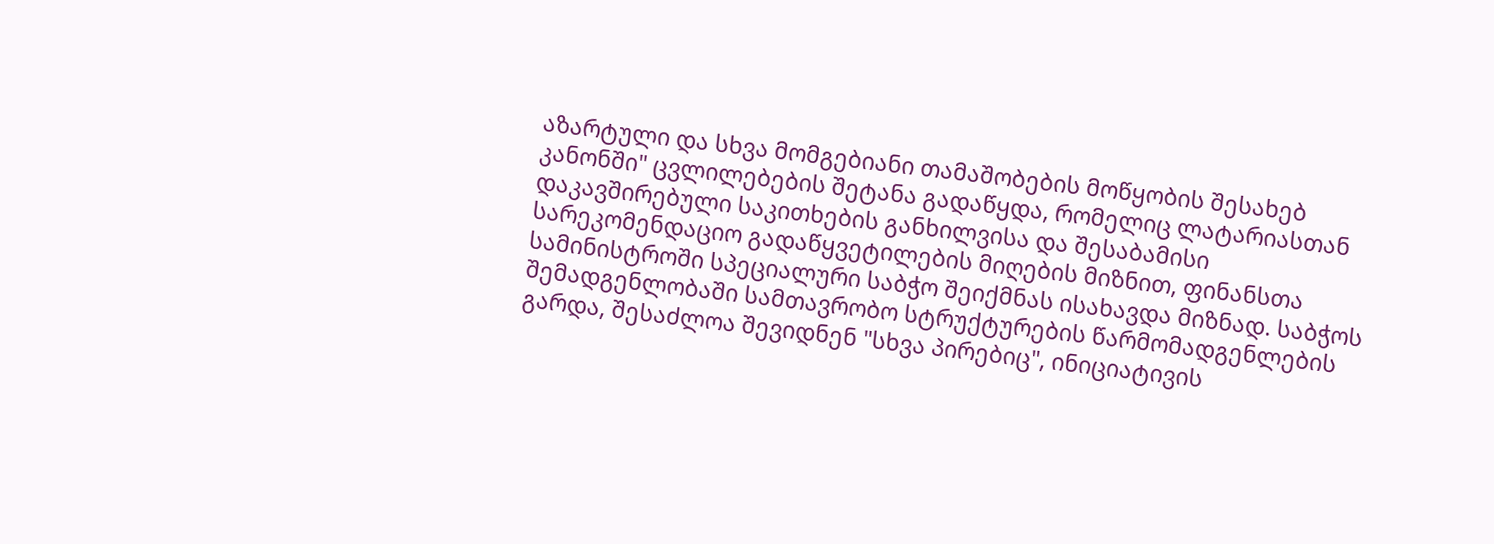აზარტული და სხვა მომგებიანი თამაშობების მოწყობის შესახებ კანონში" ცვლილებების შეტანა გადაწყდა, რომელიც ლატარიასთან დაკავშირებული საკითხების განხილვისა და შესაბამისი სარეკომენდაციო გადაწყვეტილების მიღების მიზნით, ფინანსთა სამინისტროში სპეციალური საბჭო შეიქმნას ისახავდა მიზნად. საბჭოს შემადგენლობაში სამთავრობო სტრუქტურების წარმომადგენლების გარდა, შესაძლოა შევიდნენ "სხვა პირებიც", ინიციატივის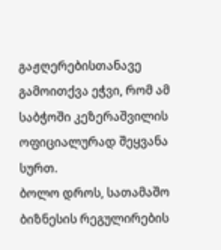გაჟღერებისთანავე გამოითქვა ეჭვი, რომ ამ საბჭოში კეზერაშვილის ოფიციალურად შეყვანა სურთ.
ბოლო დროს, სათამაშო ბიზნესის რეგულირების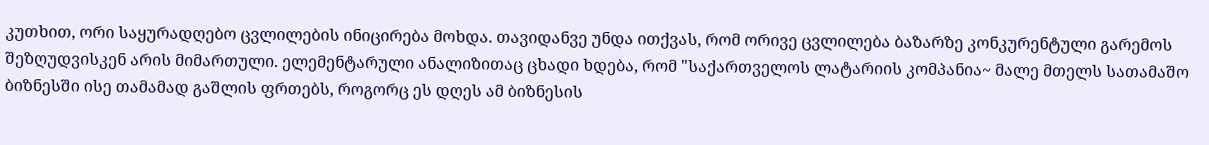კუთხით, ორი საყურადღებო ცვლილების ინიცირება მოხდა. თავიდანვე უნდა ითქვას, რომ ორივე ცვლილება ბაზარზე კონკურენტული გარემოს შეზღუდვისკენ არის მიმართული. ელემენტარული ანალიზითაც ცხადი ხდება, რომ "საქართველოს ლატარიის კომპანია~ მალე მთელს სათამაშო ბიზნესში ისე თამამად გაშლის ფრთებს, როგორც ეს დღეს ამ ბიზნესის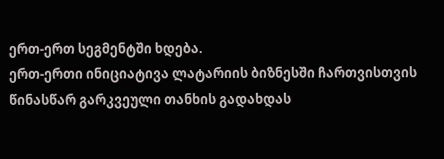ერთ-ერთ სეგმენტში ხდება.
ერთ-ერთი ინიციატივა ლატარიის ბიზნესში ჩართვისთვის წინასწარ გარკვეული თანხის გადახდას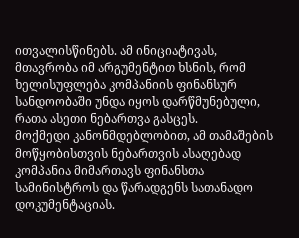ითვალისწინებს. ამ ინიციატივას, მთავრობა იმ არგუმენტით ხსნის, რომ ხელისუფლება კომპანიის ფინანსურ სანდოობაში უნდა იყოს დარწმუნებული, რათა ასეთი ნებართვა გასცეს.
მოქმედი კანონმდებლობით, ამ თამაშების მოწყობისთვის ნებართვის ასაღებად კომპანია მიმართავს ფინანსთა სამინისტროს და წარადგენს სათანადო დოკუმენტაციას.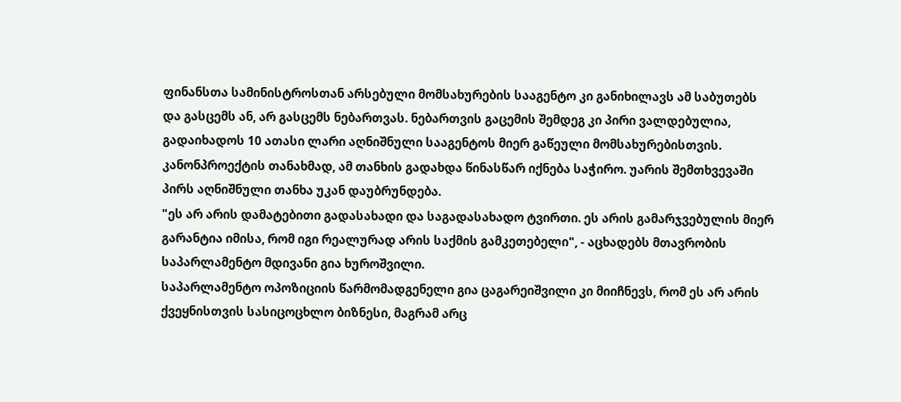ფინანსთა სამინისტროსთან არსებული მომსახურების სააგენტო კი განიხილავს ამ საბუთებს და გასცემს ან, არ გასცემს ნებართვას. ნებართვის გაცემის შემდეგ კი პირი ვალდებულია, გადაიხადოს 10 ათასი ლარი აღნიშნული სააგენტოს მიერ გაწეული მომსახურებისთვის. კანონპროექტის თანახმად, ამ თანხის გადახდა წინასწარ იქნება საჭირო. უარის შემთხვევაში პირს აღნიშნული თანხა უკან დაუბრუნდება.
"ეს არ არის დამატებითი გადასახადი და საგადასახადო ტვირთი. ეს არის გამარჯვებულის მიერ გარანტია იმისა, რომ იგი რეალურად არის საქმის გამკეთებელი", - აცხადებს მთავრობის საპარლამენტო მდივანი გია ხუროშვილი.
საპარლამენტო ოპოზიციის წარმომადგენელი გია ცაგარეიშვილი კი მიიჩნევს, რომ ეს არ არის ქვეყნისთვის სასიცოცხლო ბიზნესი, მაგრამ არც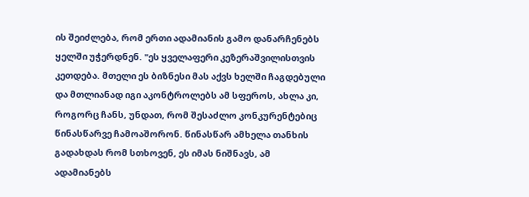ის შეიძლება, რომ ერთი ადამიანის გამო დანარჩენებს ყელში უჭერდნენ. "ეს ყველაფერი კეზერაშვილისთვის კეთდება. მთელი ეს ბიზნესი მას აქვს ხელში ჩაგდებული და მთლიანად იგი აკონტროლებს ამ სფეროს, ახლა კი, როგორც ჩანს, უნდათ, რომ შესაძლო კონკურენტებიც წინასწარვე ჩამოაშორონ. წინასწარ ამხელა თანხის გადახდას რომ სთხოვენ, ეს იმას ნიშნავს, ამ ადამიანებს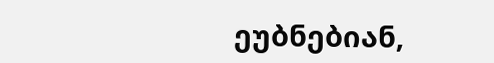ეუბნებიან,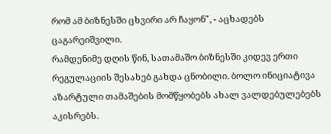რომ ამ ბიზნესში ცხვირი არ ჩაყონ", - აცხადებს ცაგარეიშვილი.
რამდენიმე დღის წინ, სათამაშო ბიზნესში კიდევ ერთი რეგულაციის შესახებ გახდა ცნობილი. ბოლო ინიციატივა აზარტული თამაშების მომწყობებს ახალ ვალდებულებებს აკისრებს.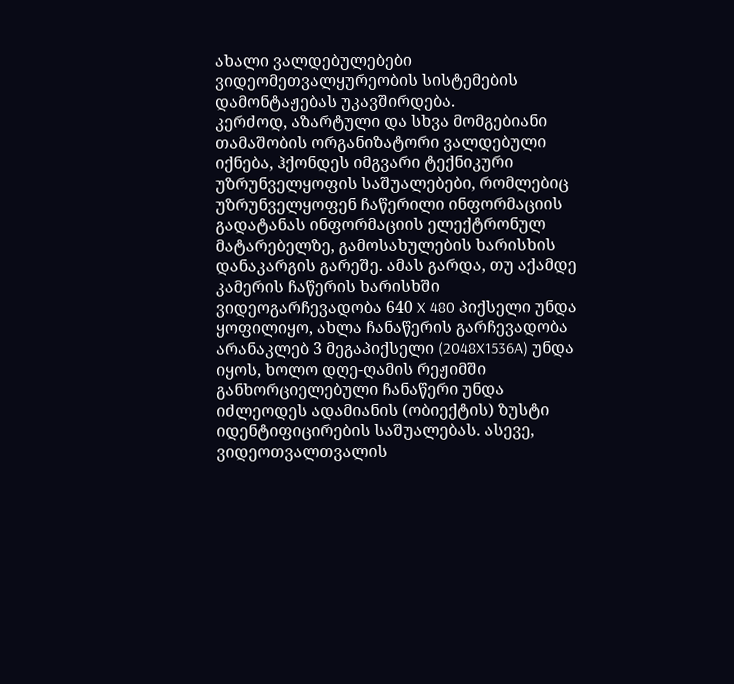ახალი ვალდებულებები ვიდეომეთვალყურეობის სისტემების დამონტაჟებას უკავშირდება.
კერძოდ, აზარტული და სხვა მომგებიანი თამაშობის ორგანიზატორი ვალდებული იქნება, ჰქონდეს იმგვარი ტექნიკური უზრუნველყოფის საშუალებები, რომლებიც უზრუნველყოფენ ჩაწერილი ინფორმაციის გადატანას ინფორმაციის ელექტრონულ მატარებელზე, გამოსახულების ხარისხის დანაკარგის გარეშე. ამას გარდა, თუ აქამდე კამერის ჩაწერის ხარისხში ვიდეოგარჩევადობა 640 X 480 პიქსელი უნდა ყოფილიყო, ახლა ჩანაწერის გარჩევადობა არანაკლებ 3 მეგაპიქსელი (2048X1536A) უნდა იყოს, ხოლო დღე-ღამის რეჟიმში განხორციელებული ჩანაწერი უნდა იძლეოდეს ადამიანის (ობიექტის) ზუსტი იდენტიფიცირების საშუალებას. ასევე, ვიდეოთვალთვალის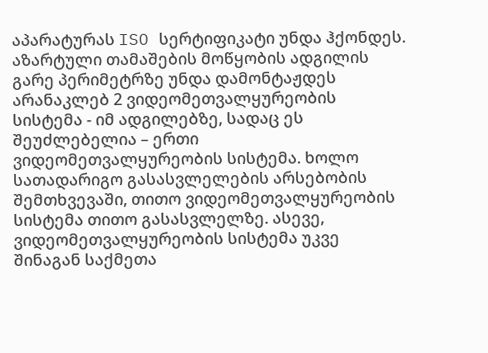აპარატურას ISO სერტიფიკატი უნდა ჰქონდეს.
აზარტული თამაშების მოწყობის ადგილის გარე პერიმეტრზე უნდა დამონტაჟდეს არანაკლებ 2 ვიდეომეთვალყურეობის სისტემა - იმ ადგილებზე, სადაც ეს შეუძლებელია – ერთი ვიდეომეთვალყურეობის სისტემა. ხოლო სათადარიგო გასასვლელების არსებობის შემთხვევაში, თითო ვიდეომეთვალყურეობის სისტემა თითო გასასვლელზე. ასევე, ვიდეომეთვალყურეობის სისტემა უკვე შინაგან საქმეთა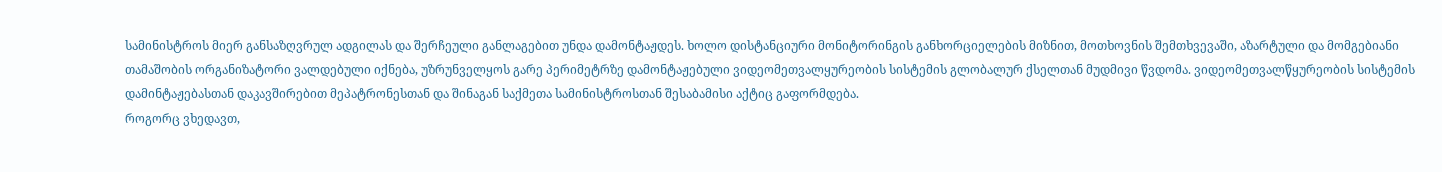სამინისტროს მიერ განსაზღვრულ ადგილას და შერჩეული განლაგებით უნდა დამონტაჟდეს. ხოლო დისტანციური მონიტორინგის განხორციელების მიზნით, მოთხოვნის შემთხვევაში, აზარტული და მომგებიანი თამაშობის ორგანიზატორი ვალდებული იქნება, უზრუნველყოს გარე პერიმეტრზე დამონტაჟებული ვიდეომეთვალყურეობის სისტემის გლობალურ ქსელთან მუდმივი წვდომა. ვიდეომეთვალწყურეობის სისტემის დამინტაჟებასთან დაკავშირებით მეპატრონესთან და შინაგან საქმეთა სამინისტროსთან შესაბამისი აქტიც გაფორმდება.
როგორც ვხედავთ,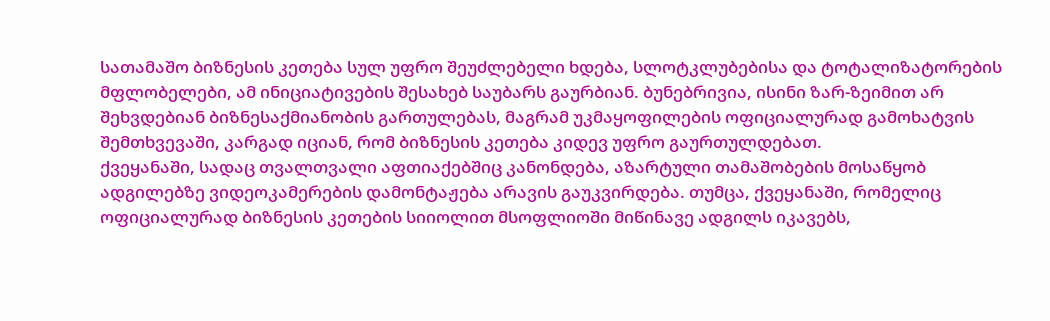სათამაშო ბიზნესის კეთება სულ უფრო შეუძლებელი ხდება, სლოტკლუბებისა და ტოტალიზატორების მფლობელები, ამ ინიციატივების შესახებ საუბარს გაურბიან. ბუნებრივია, ისინი ზარ-ზეიმით არ შეხვდებიან ბიზნესაქმიანობის გართულებას, მაგრამ უკმაყოფილების ოფიციალურად გამოხატვის შემთხვევაში, კარგად იციან, რომ ბიზნესის კეთება კიდევ უფრო გაურთულდებათ.
ქვეყანაში, სადაც თვალთვალი აფთიაქებშიც კანონდება, აზარტული თამაშობების მოსაწყობ ადგილებზე ვიდეოკამერების დამონტაჟება არავის გაუკვირდება. თუმცა, ქვეყანაში, რომელიც ოფიციალურად ბიზნესის კეთების სიიოლით მსოფლიოში მიწინავე ადგილს იკავებს,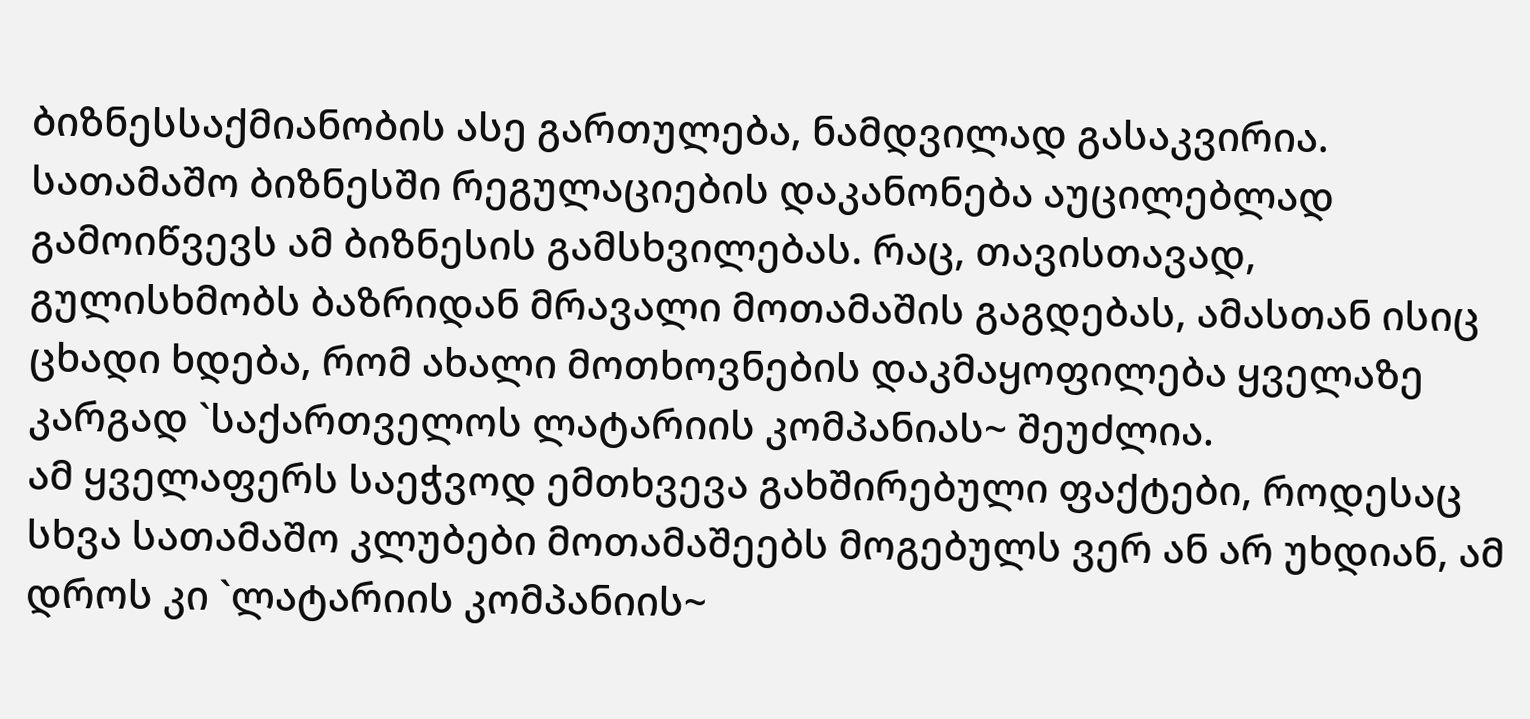ბიზნესსაქმიანობის ასე გართულება, ნამდვილად გასაკვირია.
სათამაშო ბიზნესში რეგულაციების დაკანონება აუცილებლად გამოიწვევს ამ ბიზნესის გამსხვილებას. რაც, თავისთავად, გულისხმობს ბაზრიდან მრავალი მოთამაშის გაგდებას, ამასთან ისიც ცხადი ხდება, რომ ახალი მოთხოვნების დაკმაყოფილება ყველაზე კარგად `საქართველოს ლატარიის კომპანიას~ შეუძლია.
ამ ყველაფერს საეჭვოდ ემთხვევა გახშირებული ფაქტები, როდესაც სხვა სათამაშო კლუბები მოთამაშეებს მოგებულს ვერ ან არ უხდიან, ამ დროს კი `ლატარიის კომპანიის~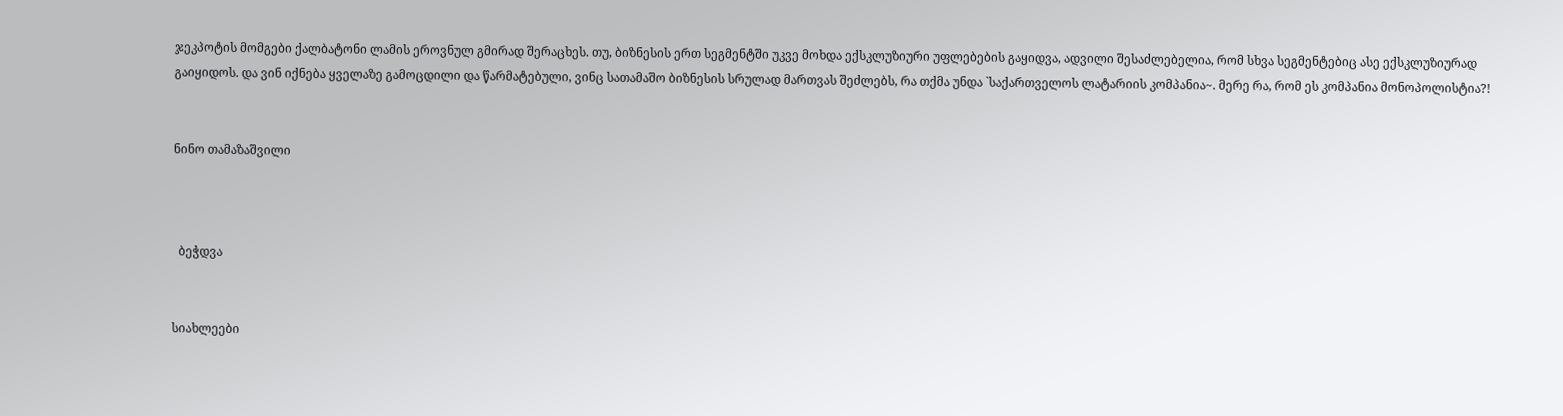ჯეკპოტის მომგები ქალბატონი ლამის ეროვნულ გმირად შერაცხეს. თუ, ბიზნესის ერთ სეგმენტში უკვე მოხდა ექსკლუზიური უფლებების გაყიდვა, ადვილი შესაძლებელია, რომ სხვა სეგმენტებიც ასე ექსკლუზიურად გაიყიდოს. და ვინ იქნება ყველაზე გამოცდილი და წარმატებული, ვინც სათამაშო ბიზნესის სრულად მართვას შეძლებს, რა თქმა უნდა `საქართველოს ლატარიის კომპანია~. მერე რა, რომ ეს კომპანია მონოპოლისტია?!


ნინო თამაზაშვილი



  ბეჭდვა


სიახლეები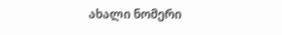ახალი ნომერი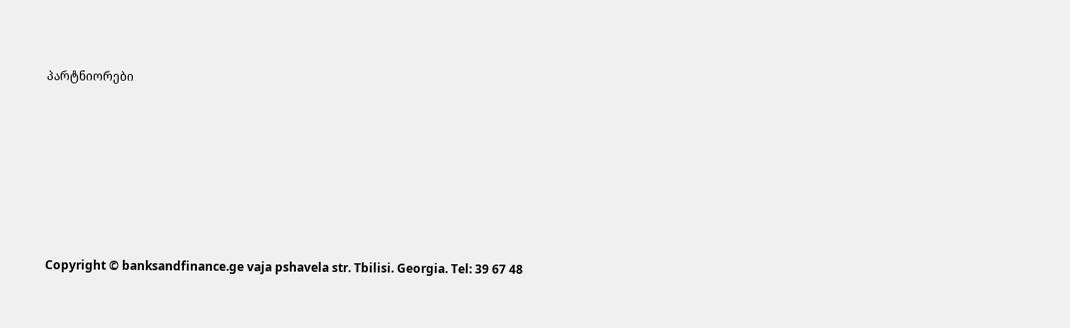პარტნიორები










Copyright © banksandfinance.ge vaja pshavela str. Tbilisi. Georgia. Tel: 39 67 48